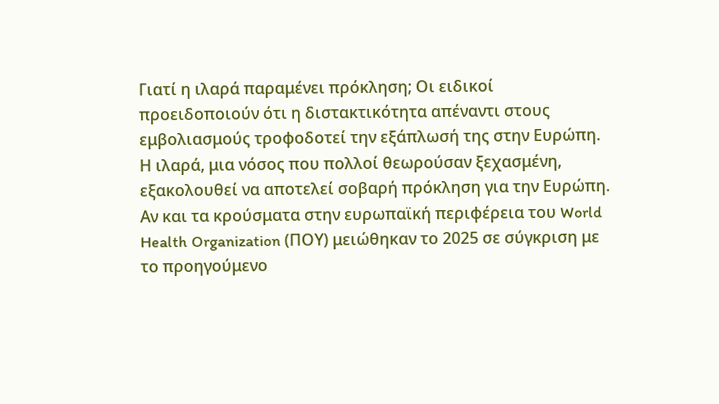Γιατί η ιλαρά παραμένει πρόκληση; Οι ειδικοί προειδοποιούν ότι η διστακτικότητα απέναντι στους εμβολιασμούς τροφοδοτεί την εξάπλωσή της στην Ευρώπη.
Η ιλαρά, μια νόσος που πολλοί θεωρούσαν ξεχασμένη, εξακολουθεί να αποτελεί σοβαρή πρόκληση για την Ευρώπη. Αν και τα κρούσματα στην ευρωπαϊκή περιφέρεια του World Health Organization (ΠΟΥ) μειώθηκαν το 2025 σε σύγκριση με το προηγούμενο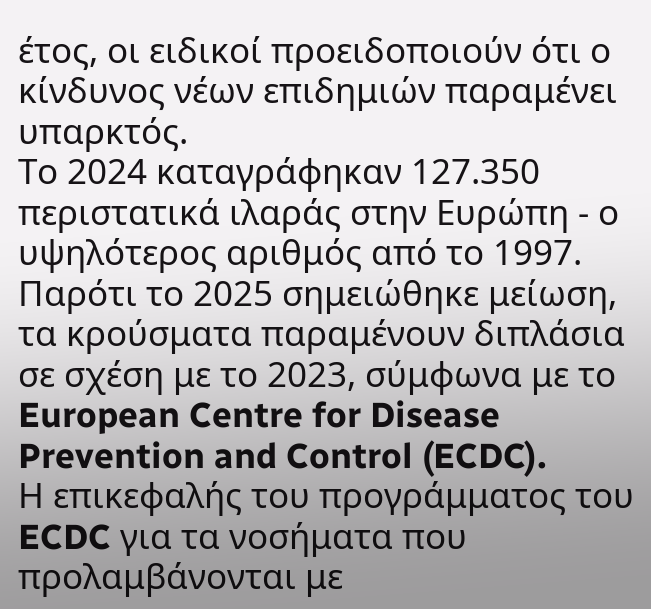έτος, οι ειδικοί προειδοποιούν ότι ο κίνδυνος νέων επιδημιών παραμένει υπαρκτός.
Το 2024 καταγράφηκαν 127.350 περιστατικά ιλαράς στην Ευρώπη - ο υψηλότερος αριθμός από το 1997. Παρότι το 2025 σημειώθηκε μείωση, τα κρούσματα παραμένουν διπλάσια σε σχέση με το 2023, σύμφωνα με το European Centre for Disease Prevention and Control (ECDC).
Η επικεφαλής του προγράμματος του ECDC για τα νοσήματα που προλαμβάνονται με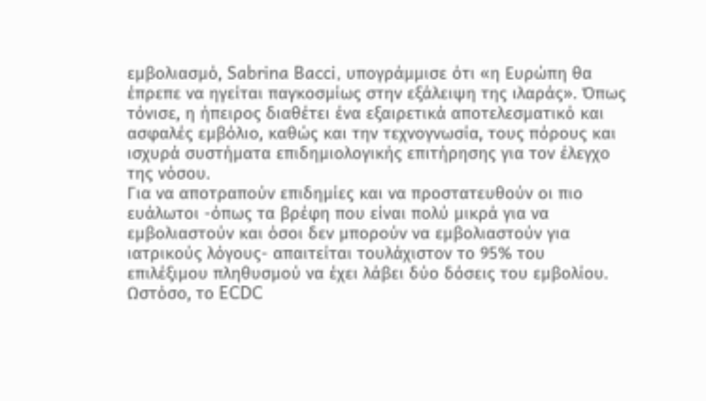εμβολιασμό, Sabrina Bacci, υπογράμμισε ότι «η Ευρώπη θα έπρεπε να ηγείται παγκοσμίως στην εξάλειψη της ιλαράς». Όπως τόνισε, η ήπειρος διαθέτει ένα εξαιρετικά αποτελεσματικό και ασφαλές εμβόλιο, καθώς και την τεχνογνωσία, τους πόρους και ισχυρά συστήματα επιδημιολογικής επιτήρησης για τον έλεγχο της νόσου.
Για να αποτραπούν επιδημίες και να προστατευθούν οι πιο ευάλωτοι -όπως τα βρέφη που είναι πολύ μικρά για να εμβολιαστούν και όσοι δεν μπορούν να εμβολιαστούν για ιατρικούς λόγους- απαιτείται τουλάχιστον το 95% του επιλέξιμου πληθυσμού να έχει λάβει δύο δόσεις του εμβολίου. Ωστόσο, το ECDC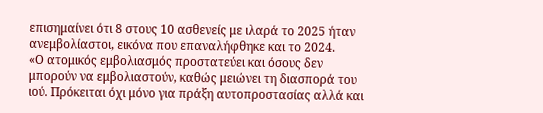επισημαίνει ότι 8 στους 10 ασθενείς με ιλαρά το 2025 ήταν ανεμβολίαστοι, εικόνα που επαναλήφθηκε και το 2024.
«Ο ατομικός εμβολιασμός προστατεύει και όσους δεν μπορούν να εμβολιαστούν, καθώς μειώνει τη διασπορά του ιού. Πρόκειται όχι μόνο για πράξη αυτοπροστασίας αλλά και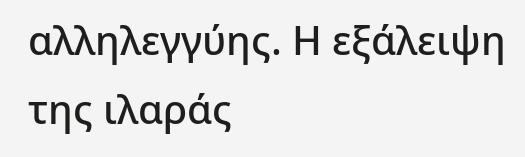αλληλεγγύης. Η εξάλειψη της ιλαράς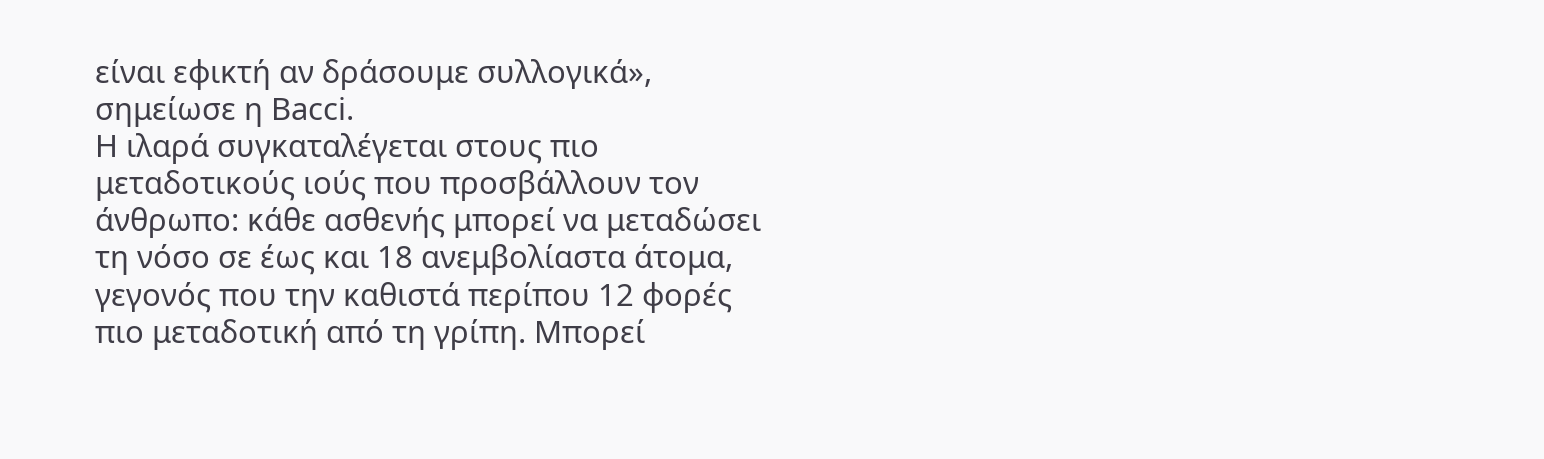είναι εφικτή αν δράσουμε συλλογικά», σημείωσε η Bacci.
Η ιλαρά συγκαταλέγεται στους πιο μεταδοτικούς ιούς που προσβάλλουν τον άνθρωπο: κάθε ασθενής μπορεί να μεταδώσει τη νόσο σε έως και 18 ανεμβολίαστα άτομα, γεγονός που την καθιστά περίπου 12 φορές πιο μεταδοτική από τη γρίπη. Μπορεί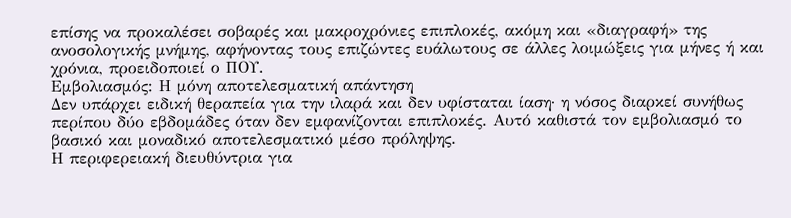επίσης να προκαλέσει σοβαρές και μακροχρόνιες επιπλοκές, ακόμη και «διαγραφή» της ανοσολογικής μνήμης, αφήνοντας τους επιζώντες ευάλωτους σε άλλες λοιμώξεις για μήνες ή και χρόνια, προειδοποιεί ο ΠΟΥ.
Εμβολιασμός: Η μόνη αποτελεσματική απάντηση
Δεν υπάρχει ειδική θεραπεία για την ιλαρά και δεν υφίσταται ίαση· η νόσος διαρκεί συνήθως περίπου δύο εβδομάδες όταν δεν εμφανίζονται επιπλοκές. Αυτό καθιστά τον εμβολιασμό το βασικό και μοναδικό αποτελεσματικό μέσο πρόληψης.
Η περιφερειακή διευθύντρια για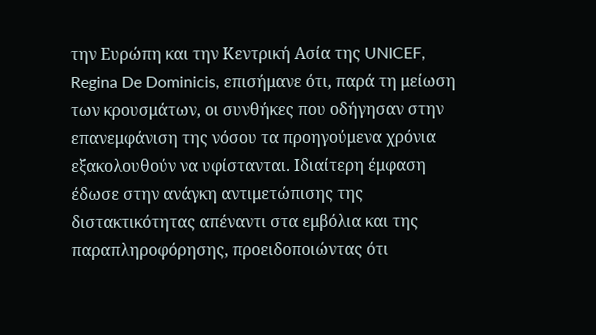την Ευρώπη και την Κεντρική Ασία της UNICEF, Regina De Dominicis, επισήμανε ότι, παρά τη μείωση των κρουσμάτων, οι συνθήκες που οδήγησαν στην επανεμφάνιση της νόσου τα προηγούμενα χρόνια εξακολουθούν να υφίστανται. Ιδιαίτερη έμφαση έδωσε στην ανάγκη αντιμετώπισης της διστακτικότητας απέναντι στα εμβόλια και της παραπληροφόρησης, προειδοποιώντας ότι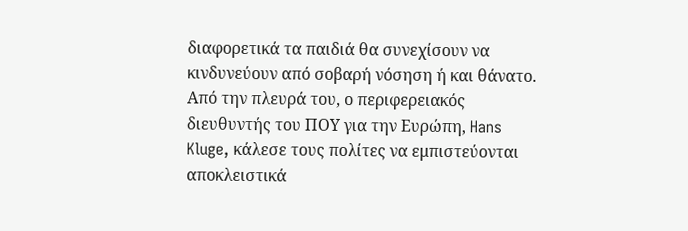διαφορετικά τα παιδιά θα συνεχίσουν να κινδυνεύουν από σοβαρή νόσηση ή και θάνατο.
Από την πλευρά του, ο περιφερειακός διευθυντής του ΠΟΥ για την Ευρώπη, Hans Kluge, κάλεσε τους πολίτες να εμπιστεύονται αποκλειστικά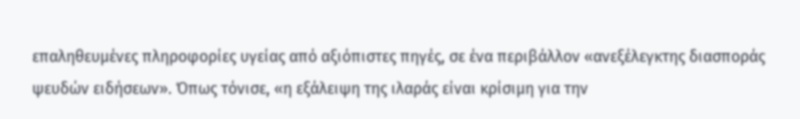επαληθευμένες πληροφορίες υγείας από αξιόπιστες πηγές, σε ένα περιβάλλον «ανεξέλεγκτης διασποράς ψευδών ειδήσεων». Όπως τόνισε, «η εξάλειψη της ιλαράς είναι κρίσιμη για την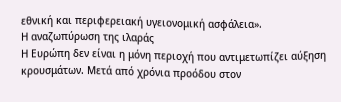εθνική και περιφερειακή υγειονομική ασφάλεια».
Η αναζωπύρωση της ιλαράς
Η Ευρώπη δεν είναι η μόνη περιοχή που αντιμετωπίζει αύξηση κρουσμάτων. Μετά από χρόνια προόδου στον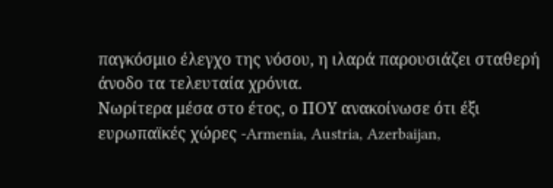παγκόσμιο έλεγχο της νόσου, η ιλαρά παρουσιάζει σταθερή άνοδο τα τελευταία χρόνια.
Νωρίτερα μέσα στο έτος, ο ΠΟΥ ανακοίνωσε ότι έξι ευρωπαϊκές χώρες -Armenia, Austria, Azerbaijan,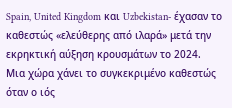Spain, United Kingdom και Uzbekistan- έχασαν το καθεστώς «ελεύθερης από ιλαρά» μετά την εκρηκτική αύξηση κρουσμάτων το 2024.
Μια χώρα χάνει το συγκεκριμένο καθεστώς όταν ο ιός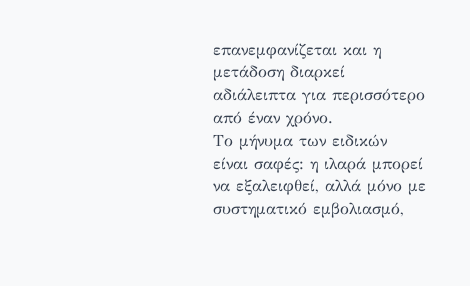επανεμφανίζεται και η μετάδοση διαρκεί αδιάλειπτα για περισσότερο από έναν χρόνο.
Το μήνυμα των ειδικών είναι σαφές: η ιλαρά μπορεί να εξαλειφθεί, αλλά μόνο με συστηματικό εμβολιασμό,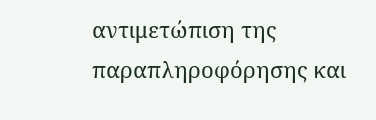αντιμετώπιση της παραπληροφόρησης και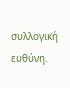συλλογική ευθύνη.